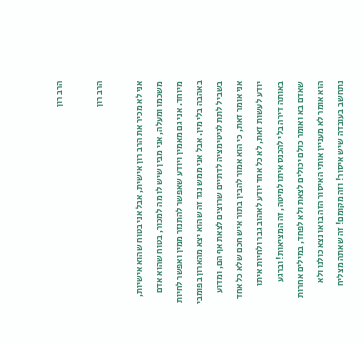הרב רון

הרב רון

אני לא מכיר את הרב רון אישית, אבל אני בטוח שהוא אישיות, משכמו ומעלה, אני מבין שיש לו מה למכור, בטוח שהוא אדם מיוחד. אני גם מאמין ויודע שאפשר להתנזר ממין ואפשר לחיות באהבה בלי מין. אבל אני ממש נגד זה שהוא יצא מהארון בפומבי בשביל לתת לגיטימציה לדתיים שרוצים לצאת אף הם, ומדוע אני אומר זאת, כי הוא אמור להבין בתור איש חכם שלא כל אחד יודע לעשות זאת, לא כל אחד יודע לאהוב גבר ולחיות איתו באותה דירה בלי להכנס איתו למיטה, זה המציאות! וברגע שאדם בא ואומר כולם יכולים לצאת ולא לפחד, במילים אחרות הוא אומר לא מעניין אותי האיסור הזה בואו נצא כולנו ולא נתחשב בעובדה שיש איסור! וזה מקומם! זה שאתה מצליח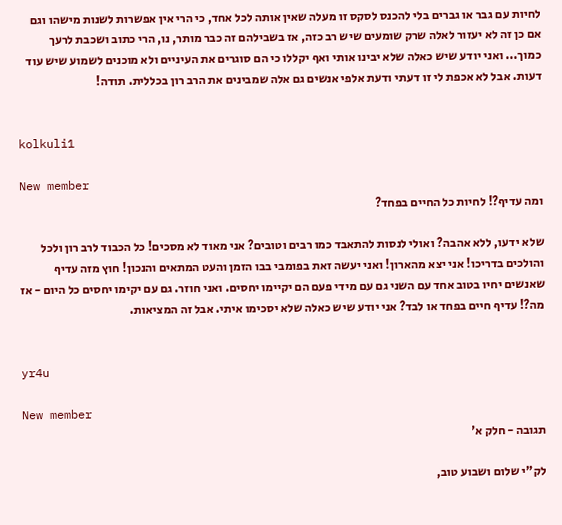לחיות עם גבר או גברים בלי להכנס לסקס זו מעלה שאין אותה לכל אחד, כי הרי אין אפשרות לשנות מישהו וגם אם כן זה לא יעזור לאלה שרק שומעים שיש רב כזה, אז בשבילהם זה כבר מותר, נו, הרי כתוב ושכבת לרעך כמוך... ואני יודע שיש כאלה שלא יבינו אותי ואף יקללו כי הם סוגרים את העיניים ולא מוכנים לשמוע שיש עוד דעות. אבל לא אכפת לי זו דעתי ודעת אלפי אנשים גם אלה שמבינים את הרב רון בכללית. תודה!


kolkuli1

New member
ומה עדיף?! לחיות כל החיים בפחד?

שלא ידעו, ללא אהבה? ואולי לנסות להתאבד כמו רבים וטובים? אני מאוד לא מסכים! כל הכבוד לרב רון ולכל והולכים בדריכו! אני יצא מהארון! ואני יעשה זאת בפומבי בבו הזמן והעט המתאים והנכון! חוץ מזה עדיף שאנשים יחיו בטוב אחד עם השני גם עם מידי פעם הם יקיימו יחסים. ואני חוזר. גם עם יקימו יחסים כל היום - אז מה?! עדיף חיים בפחד או לבד? אני יודע שיש כאלה שלא יסכימו איתי. אבל זה המציאות.


yr4u

New member
תגובה - חלק א'

לק"י שלום ושבוע טוב,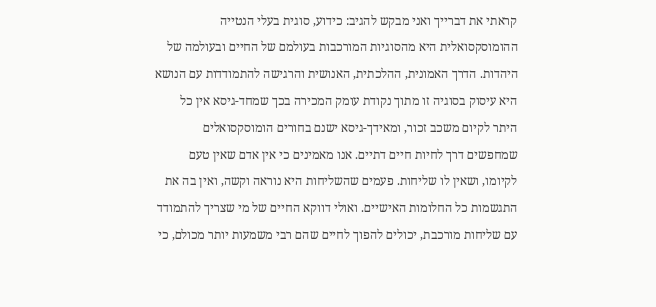קראתי את דברייך ואני מבקש להגיב: כידוע, סוגית בעלי הנטייה ההומוסקסואלית היא מהסוגיות המורכבות בעולמם של החיים ובעולמה של היהדות. הדרך האמונית, ההלכתית, האנושית והרגישה להתמודדות עם הנושא היא עיסוק בסוגיה זו מתוך נקודת עומק המכירה בכך שמחד-גיסא אין כל היתר לקיום משכב זכור, ומאידך-גיסא ישנם בחורים הומוסקסואלים שמחפשים דרך לחיות חיים דתיים. אנו מאמינים כי אין אדם שאין טעם לקיומו, ושאין לו שליחות. פעמים שהשליחות היא נוראה וקשה, ואין בה את התגשמות כל החלומות האישיים. ואולי דווקא החיים של מי שצריך להתמודד עם שליחות מורכבת, יכולים להפוך לחיים שהם רבי משמעות יותר מכולם, כי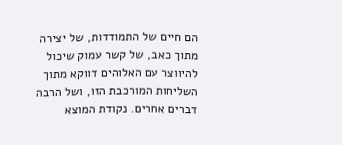הם חיים של התמודדות, של יצירה מתוך כאב, של קשר עמוק שיכול להיווצר עם האלוהים דווקא מתוך השליחות המורכבת הזו, ושל הרבה דברים אחרים. נקודת המוצא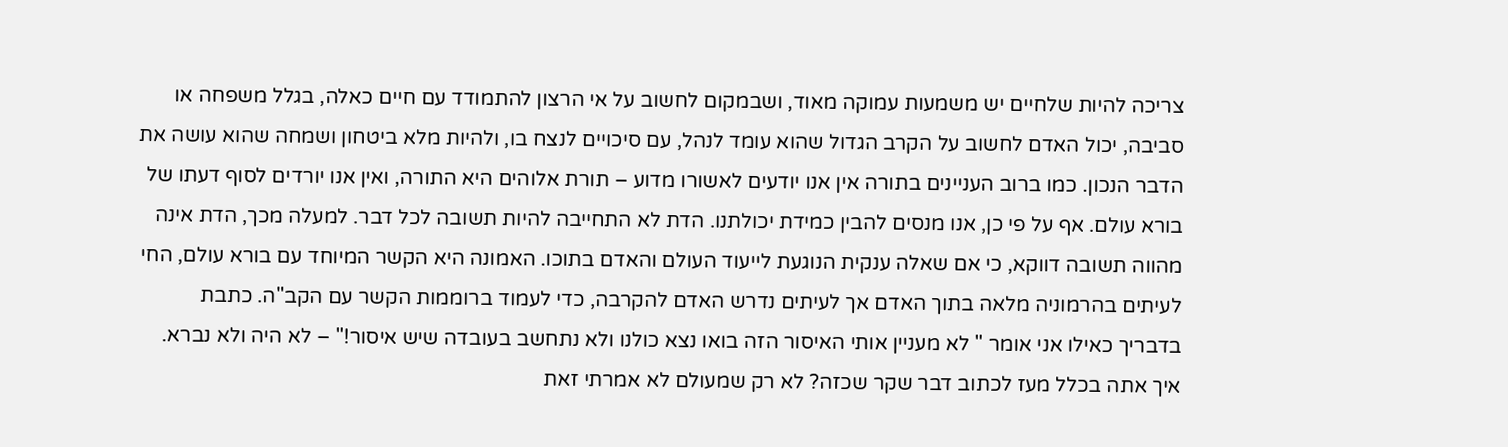צריכה להיות שלחיים יש משמעות עמוקה מאוד, ושבמקום לחשוב על אי הרצון להתמודד עם חיים כאלה, בגלל משפחה או סביבה, יכול האדם לחשוב על הקרב הגדול שהוא עומד לנהל, עם סיכויים לנצח בו, ולהיות מלא ביטחון ושמחה שהוא עושה את הדבר הנכון. כמו ברוב העניינים בתורה אין אנו יודעים לאשורו מדוע – תורת אלוהים היא התורה, ואין אנו יורדים לסוף דעתו של בורא עולם. אף על פי כן, אנו מנסים להבין כמידת יכולתנו. הדת לא התחייבה להיות תשובה לכל דבר. למעלה מכך, הדת אינה מהווה תשובה דווקא, כי אם שאלה ענקית הנוגעת לייעוד העולם והאדם בתוכו. האמונה היא הקשר המיוחד עם בורא עולם, החי לעיתים בהרמוניה מלאה בתוך האדם אך לעיתים נדרש האדם להקרבה, כדי לעמוד ברוממות הקשר עם הקב"ה. כתבת בדבריך כאילו אני אומר " לא מעניין אותי האיסור הזה בואו נצא כולנו ולא נתחשב בעובדה שיש איסור!" – לא היה ולא נברא. איך אתה בכלל מעז לכתוב דבר שקר שכזה? לא רק שמעולם לא אמרתי זאת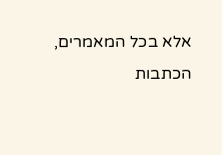אלא בכל המאמרים, הכתבות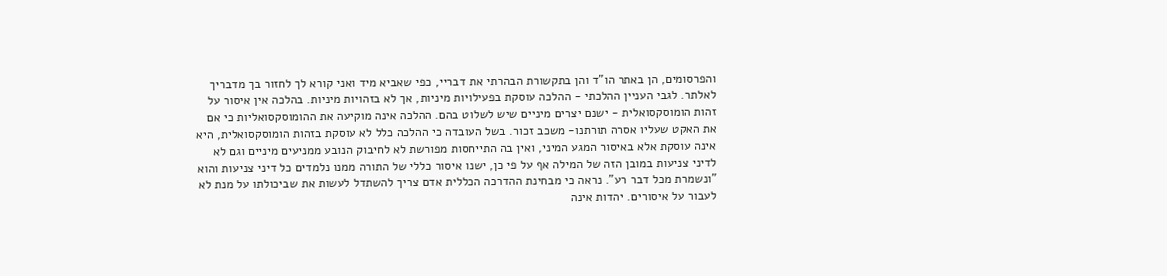והפרסומים, הן באתר הו"ד והן בתקשורת הבהרתי את דבריי, כפי שאביא מיד ואני קורא לך לחזור בך מדבריך לאלתר. לגבי העניין ההלכתי - ההלכה עוסקת בפעילויות מיניות, אך לא בזהויות מיניות. בהלכה אין איסור על זהות הומוסקסואלית - ישנם יצרים מיניים שיש לשלוט בהם. ההלכה אינה מוקיעה את ההומוסקסואליות כי אם את האקט שעליו אסרה תורתנו- משכב זכור. בשל העובדה כי ההלכה כלל לא עוסקת בזהות הומוסקסואלית, היא אינה עוסקת אלא באיסור המגע המיני, ואין בה התייחסות מפורשת לא לחיבוק הנובע ממניעים מיניים וגם לא לדיני צניעות במובן הזה של המילה אף על פי כן, ישנו איסור כללי של התורה ממנו נלמדים כל דיני צניעות והוא "ונשמרת מכל דבר רע". נראה כי מבחינת ההדרכה הכללית אדם צריך להשתדל לעשות את שביכולתו על מנת לא לעבור על איסורים. יהדות אינה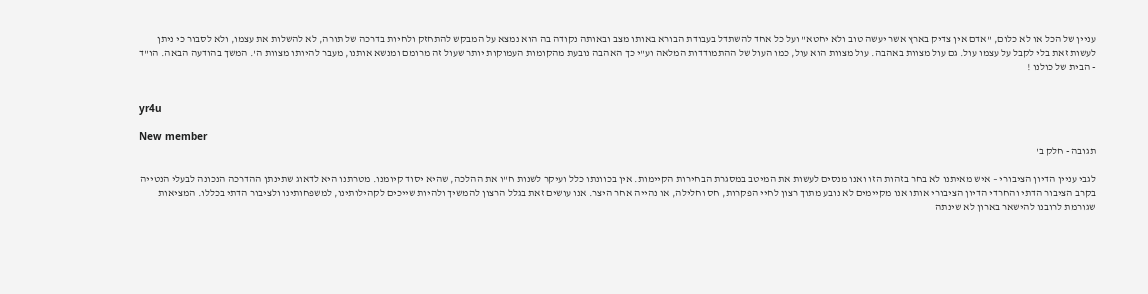עניין של הכל או לא כלום, "אדם אין צדיק בארץ אשר יעשה טוב ולא יחטא" ועל כל אחד להשתדל בעבודת הבורא באותו מצב ובאותה נקודה בה הוא נמצא על המבקש להתחזק ולחיות בדרכה של תורה, לא להשלות את עצמו, ולא לסבור כי ניתן לעשות זאת בלי לקבל על עצמו עול. גם עול מצוות באהבה. עול מצוות הוא עול, כמו העול של ההתמודדות המלאה וע"י כך האהבה נובעת מהקומות העמוקות יותר שעול זה מרומם ומנשא אותנו, מעבר להיותו מצוות ה'. המשך בהודעה הבאה. הו"ד - הבית של כולנו !


yr4u

New member
תגובה - חלק ב'

לגבי עניין הדיון הציבורי – איש מאיתנו לא בחר בזהות הזו ואנו מנסים לעשות את המיטב במסגרת הבחירות הקיימות. אין בכוונתו כלל ועיקר לשנות ח"ו את ההלכה, שהיא יסוד קיומנו. מטרתנו היא לדאוג שתינתן ההדרכה הנכונה לבעלי הנטייה בקרב הציבור הדתי והחרדי הדיון הציבורי אותו אנו מקיימים לא נובע מתוך רצון לחיי הפקרות, חס וחלילה, או נהייה אחר היצר. אנו עושים זאת בגלל הרצון להמשיך ולהיות שייכים לקהילותינו, למשפחותינו ולציבור הדתי בכללו. המציאות שגורמת לרובנו להישאר בארון לא שינתה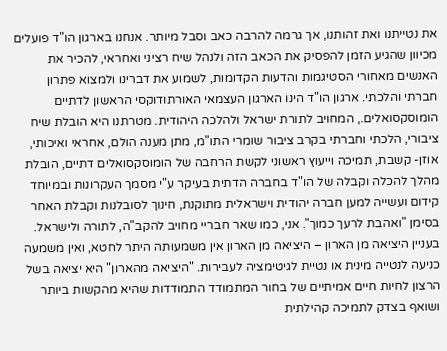את נטייתנו ואת זהותנו, אך גרמה להרבה כאב וסבל מיותר. אנחנו בארגון הו"ד פועלים מכיוון שהגיע הזמן להפסיק את הכאב הזה ולנהל שיח רציני ואחראי, להכיר את האנשים מאחורי הסטיגמות והדעות הקדומות, לשמוע את דברינו ולמצוא פתרון חברתי והלכתי. ארגון הו"ד הינו הארגון העצמאי האורתודוקסי הראשון לדתיים הומוסקסואלים., המחויב לתורת ישראל ולהלכה היהודית. מטרתנו היא הובלת שיח ציבורי, הלכתי וחברתי בקרב ציבור שומרי התו"מ, מתן מענה הולם, אחראי ואיכותי, אוזן- קשבת, תמיכה וייעוץ ראשוני לקשת הרחבה של הומוסקסואלים דתיים, הובלת מהלך להכלה וקבלה של הו"ד בחברה הדתית בעיקר ע"י מסמך העקרונות ובמיוחד קידום ועשייה למען חברה יהודית וישראלית מתוקנת, חינוך לסובלנות וקבלת האחר בסימן "ואהבת לרעך כמוך". אני, כמו שאר חבריי מחויב להקב"ה, לתורה ולישראל. בעניין היציאה מן הארון – היציאה מן הארון אין משמעותה היתר לחטא, ואין משמעה כניעה לנטייה מינית או נטיית לגיטימציה לעבירות. "היציאה מהארון" היא יציאה בשל הרצון לחיות חיים אמיתיים של בחור המתמודד התמודדות שהיא מהקשות ביותר ושואף בצדק לתמיכה קהילתית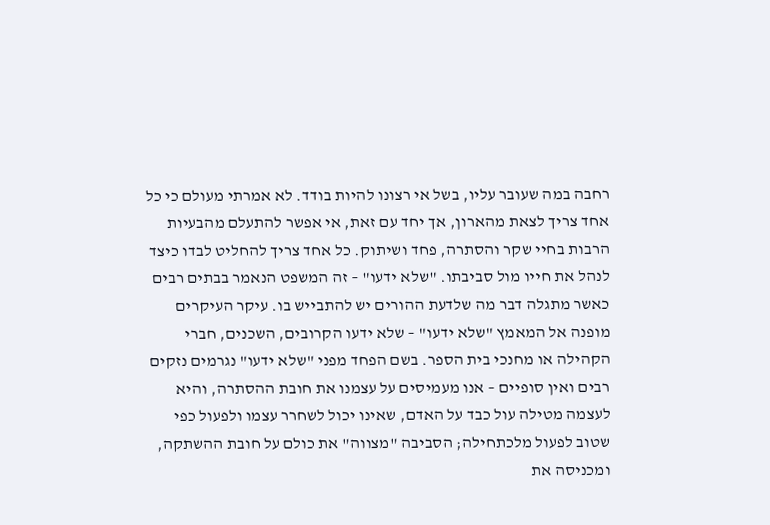רחבה במה שעובר עליו, בשל אי רצונו להיות בודד. לא אמרתי מעולם כי כל אחד צריך לצאת מהארון, אך יחד עם זאת, אי אפשר להתעלם מהבעיות הרבות בחיי שקר והסתרה, פחד ושיתוק. כל אחד צריך להחליט לבדו כיצד לנהל את חייו מול סביבתו. "שלא ידעו" – זה המשפט הנאמר בבתים רבים כאשר מתגלה דבר מה שלדעת ההורים יש להתבייש בו. עיקר העיקרים מופנה אל המאמץ "שלא ידעו" – שלא ידעו הקרובים, השכנים, חברי הקהילה או מחנכי בית הספר. בשם הפחד מפני "שלא ידעו" נגרמים נזקים רבים ואין סופיים – אנו מעמיסים על עצמנו את חובת ההסתרה, והיא לעצמה מטילה עול כבד על האדם, שאינו יכול לשחרר עצמו ולפעול כפי שטוב לפעול מלכתחילה; הסביבה "מצווה" את כולם על חובת ההשתקה, ומכניסה את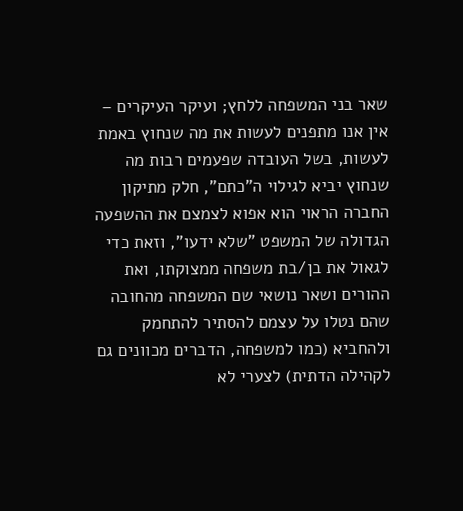שאר בני המשפחה ללחץ; ועיקר העיקרים – אין אנו מתפנים לעשות את מה שנחוץ באמת לעשות, בשל העובדה שפעמים רבות מה שנחוץ יביא לגילוי ה"כתם", חלק מתיקון החברה הראוי הוא אפוא לצמצם את ההשפעה הגדולה של המשפט "שלא ידעו", וזאת כדי לגאול את בן/בת משפחה ממצוקתו, ואת ההורים ושאר נושאי שם המשפחה מהחובה שהם נטלו על עצמם להסתיר להתחמק ולהחביא (כמו למשפחה, הדברים מכוונים גם לקהילה הדתית) לצערי לא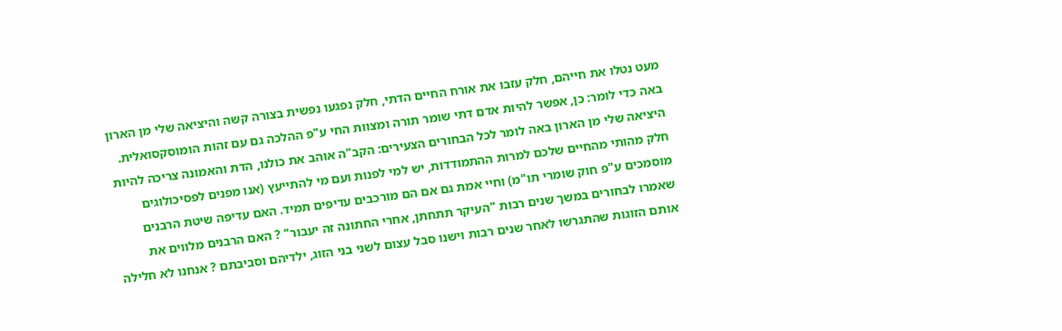מעט נטלו את חייהם, חלק עזבו את אורח החיים הדתי, חלק נפגעו נפשית בצורה קשה והיציאה שלי מן הארון באה כדי לומר: כן, אפשר להיות אדם דתי שומר תורה ומצוות החי ע"פ ההלכה גם עם זהות הומוסקסואלית. היציאה שלי מן הארון באה לומר לכל הבחורים הצעירים: הקב"ה אוהב את כולנו, הדת והאמונה צריכה להיות חלק מהותי מהחיים שלכם למרות ההתמודדות, יש למי לפנות ועם מי להתייעץ (אנו מפנים לפסיכולוגים מוסמכים ע"פ חוק שומרי תו"מ) וחיי אמת גם אם הם מורכבים עדיפים תמיד. האם עדיפה שיטת הרבנים שאמרו לבחורים במשך שנים רבות "העיקר תתחתן, אחרי החתונה זה יעבור" ? האם הרבנים מלווים את אותם הזוגות שהתגרשו לאחר שנים רבות וישנו סבל עצום לשני בני הזוג, ילדיהם וסביבתם ? אנחנו לא חלילה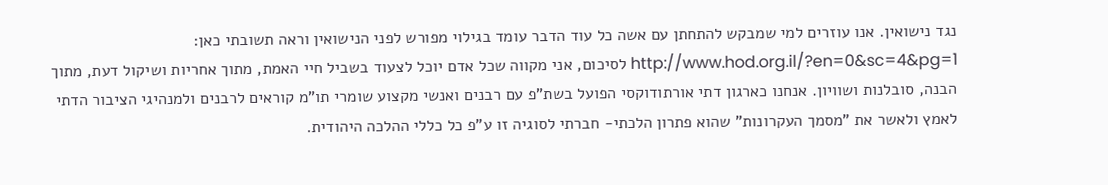נגד נישואין. אנו עוזרים למי שמבקש להתחתן עם אשה כל עוד הדבר עומד בגילוי מפורש לפני הנישואין וראה תשובתי כאן: http://www.hod.org.il/?en=0&sc=4&pg=1 לסיכום, אני מקווה שכל אדם יוכל לצעוד בשביל חיי האמת, מתוך אחריות ושיקול דעת, מתוך הבנה, סובלנות ושוויון. אנחנו כארגון דתי אורתודוקסי הפועל בשת"פ עם רבנים ואנשי מקצוע שומרי תו"מ קוראים לרבנים ולמנהיגי הציבור הדתי לאמץ ולאשר את "מסמך העקרונות" שהוא פתרון הלכתי- חברתי לסוגיה זו ע"פ כל כללי ההלכה היהודית.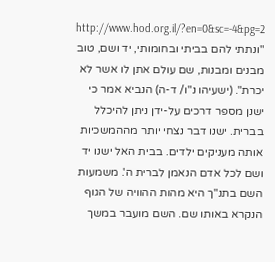http://www.hod.org.il/?en=0&sc=-4&pg=2 "ונתתי להם בביתי ובחומותי, יד ושם, טוב מבנים ומבנות, שם עולם אתן לו אשר לא יכרת". (ישעיהו נ"ו/ ד-ה) הנביא אמר כי ישנן מספר דרכים על-ידן ניתן להיכלל בברית. ישנו דבר נצחי יותר מההמשכיות אותה מעניקים ילדים. בבית האל ישנו יד ושם לכל אדם הנאמן לברית ה'. משמעות השם בתנ"ך היא מהות ההוויה של הגוף הנקרא באותו שם. השם מועבר במשך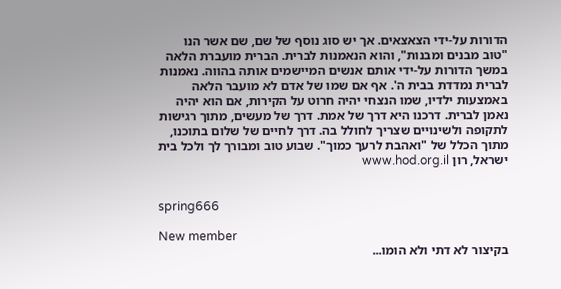הדורות על-ידי הצאצאים. אך יש סוג נוסף של שם, שם אשר הנו "טוב מבנים ומבנות", והוא הנאמנות לברית. הברית מועברת הלאה במשך הדורות על-ידי אותם אנשים המיישמים אותה בהווה. נאמנות לברית נמדדת בבית ה'. אף אם שמו של אדם לא מועבר הלאה באמצעות ילדיו, שמו הנצחי יהיה חרוט על הקירות, אם הוא יהיה נאמן לברית. דרכנו היא דרך של אמת. דרך של מעשים, מתוך רגישות לתקופה ולשינויים שצריך לחולל בה. דרך לחיים של שלום בתוכנו, מתוך הכלל של "ואהבת לרעך כמוך". שבוע טוב ומבורך לך ולכל בית ישראל, רון www.hod.org.il


spring666

New member
בקיצור לא דתי ולא הומו...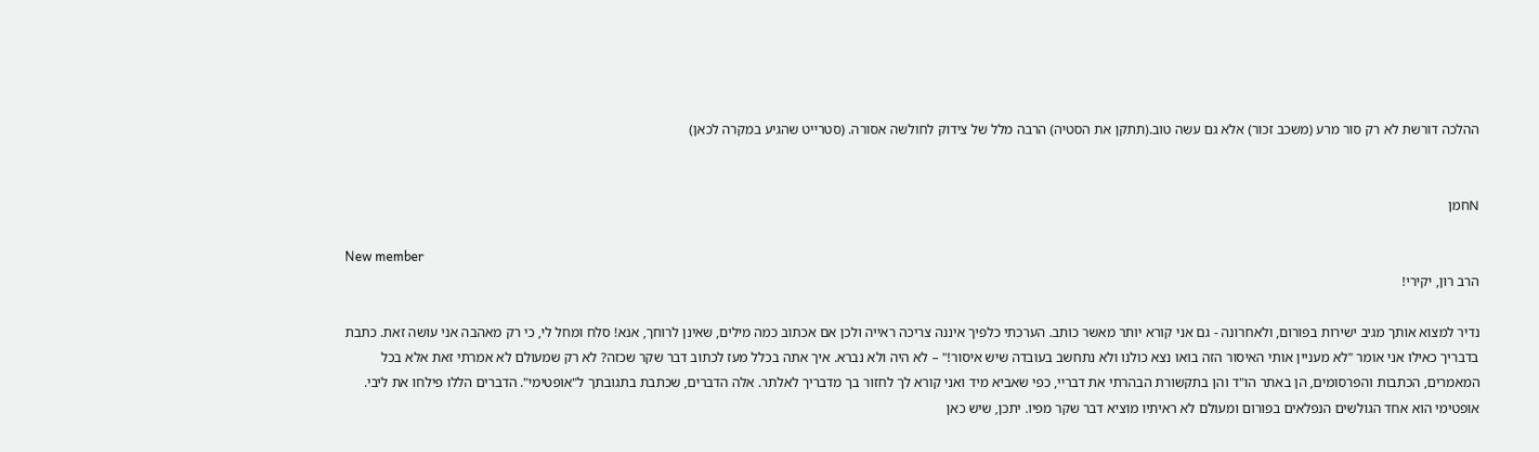ההלכה דורשת לא רק סור מרע (משכב זכור) אלא גם עשה טוב.(תתקן את הסטיה) הרבה מלל של צידוק לחולשה אסורה. (סטרייט שהגיע במקרה לכאן)


Nחמן

New member
הרב רון, יקירי!

נדיר למצוא אותך מגיב ישירות בפורום, ולאחרונה - גם אני קורא יותר מאשר כותב. הערכתי כלפיך איננה צריכה ראייה ולכן אם אכתוב כמה מילים, שאינן לרוחך, אנא! סלח ומחל לי, כי רק מאהבה אני עושה זאת. כתבת בדבריך כאילו אני אומר "לא מעניין אותי האיסור הזה בואו נצא כולנו ולא נתחשב בעובדה שיש איסור!" – לא היה ולא נברא. איך אתה בכלל מעז לכתוב דבר שקר שכזה? לא רק שמעולם לא אמרתי זאת אלא בכל המאמרים, הכתבות והפרסומים, הן באתר הו"ד והן בתקשורת הבהרתי את דבריי, כפי שאביא מיד ואני קורא לך לחזור בך מדבריך לאלתר. אלה הדברים, שכתבת בתגובתך ל"אופטימי". הדברים הללו פילחו את ליבי. אופטימי הוא אחד הגולשים הנפלאים בפורום ומעולם לא ראיתיו מוציא דבר שקר מפיו. יתכן, שיש כאן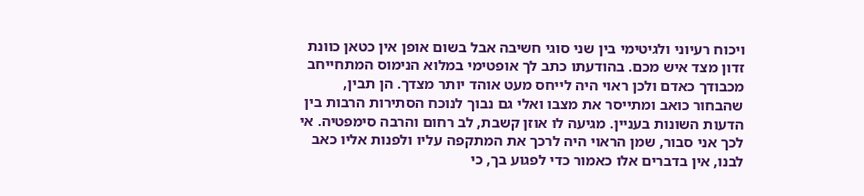ויכוח רעיוני ולגיטימי בין שני סוגי חשיבה אבל בשום אופן אין כטאן כוונת זדון מצד איש מכם. בהודעתו כתב לך אופטימי במלוא הנימוס המתחייחב מכבודך כאדם ולכן ראוי היה לייחס מעט אוהד יותר מצדך. הן תבין, שהבחור כואב ומתייסר את מצבו ואלי גם נבוך לנוכח הסתירות הרבות בין הדעות השונות בעניין. מגיעה לו אוזן קשבת, לב רחום והרבה סימפטיה. אי לכך אני סבור, שמן הראוי היה לרכך את המתקפה עליו ולפנות אליו כאב לבנו, אין בדברים אלו כאמור כדי לפגוע בך, כי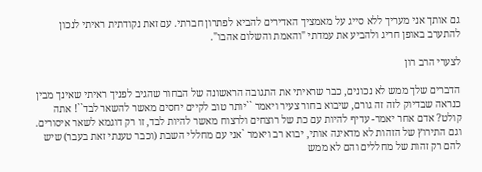גם אותך אני מעריך ללא סייג על מאמציך האדירים להביא לפתרון חברתי. עם זאת נקודתית ראיתי לנכון להתערב באופן חריג ולהביע את עמדתי "והאמת והשלום אהבו".

לצערי הרב רון

הדברים שלך ממש לא נכונים, כבר שראיתי את התגובה הראשונה של הבחור שהגיב לפניך ראיתי שאינך מבין כנראה שבדיוק לזה זה גורם, שיבוא בחור צעיר ויאמר ``יותר טוב לקיים יחסים מאשר להשאר לבד``! אתה קולט? אדם אחר יאמר- עדיף להיות עם כת של רוצחים ולרצוח מאשר להיות לבד, זו רק דוגמא לשאר איסורים. וגם התירוץ של הזהות לא מדאיגה אותי, יבוא רב ויאמר `אני עם מחללי השבת (וכבר טענתי זאת בעבר) שיש להם רק זהות של מחללים והם לא ממש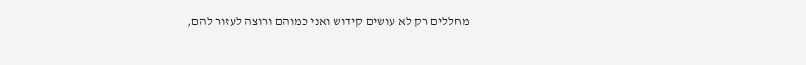מחללים רק לא עושים קידוש ואני כמוהם ורוצה לעזור להם,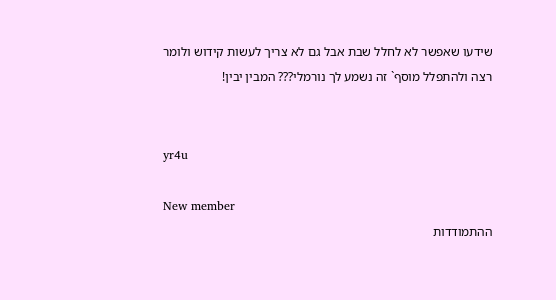שידעו שאפשר לא לחלל שבת אבל גם לא צריך לעשות קידוש ולומר רצה ולהתפלל מוסף` זה נשמע לך נורמלי??? המבין יבין!


yr4u

New member
ההתמודדות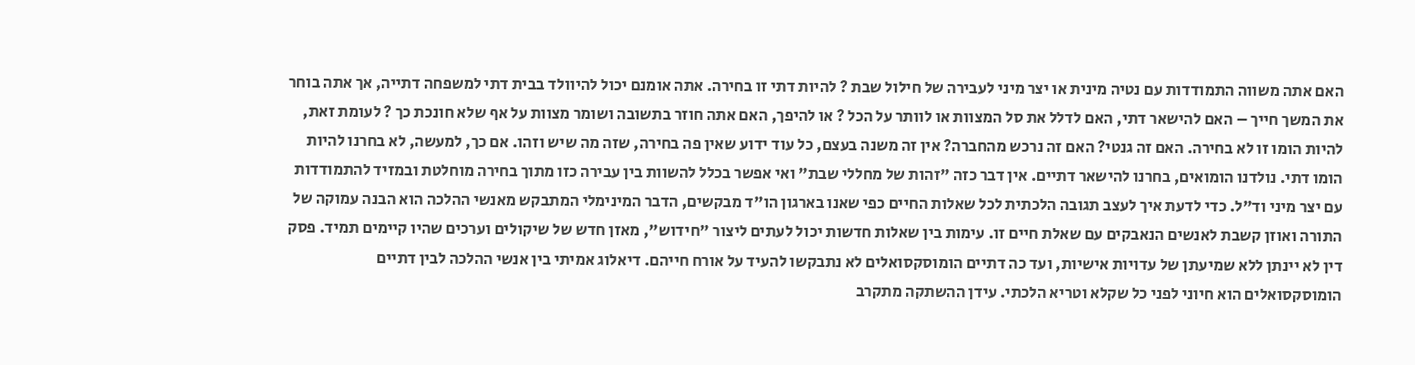האם אתה משווה התמודדות עם נטיה מינית או יצר מיני לעבירה של חילול שבת ? להיות דתי זו בחירה. אתה אומנם יכול להיוולד בבית דתי למשפחה דתייה, אך אתה בוחר את המשך חייך – האם להישאר דתי, האם לדלל את סל המצוות או לוותר על הכל ? או להיפך, האם אתה חוזר בתשובה ושומר מצוות על אף שלא חונכת כך ? לעומת זאת, להיות הומו זו לא בחירה. האם זה גנטי? האם זה נרכש מהחברה? אין זה משנה בעצם, כל עוד ידוע שאין פה בחירה, שזה מה שיש וזהו. אם כך, למעשה, לא בחרנו להיות הומו דתי. נולדנו הומואים, בחרנו להישאר דתיים. אין דבר כזה "זהות של מחללי שבת" ואי אפשר בכלל להשוות בין עבירה כזו מתוך בחירה מוחלטת ובמזיד להתמודדות עם יצר מיני וד"ל. כדי לדעת איך לעצב תגובה הלכתית לכל שאלות החיים כפי שאנו בארגון הו"ד מבקשים, הדבר המינימלי המתבקש מאנשי ההלכה הוא הבנה עמוקה של התורה ואוזן קשבת לאנשים הנאבקים עם שאלת חיים זו. עימות בין שאלות חדשות יכול לעתים ליצור "חידוש", מאזן חדש של שיקולים וערכים שהיו קיימים תמיד. פסק דין לא יינתן ללא שמיעתן של עדויות אישיות, ועד כה דתיים הומוסקסואלים לא נתבקשו להעיד על אורח חייהם. דיאלוג אמיתי בין אנשי ההלכה לבין דתיים הומוסקסואלים הוא חיוני לפני כל שקלא וטריא הלכתי. עידן ההשתקה מתקרב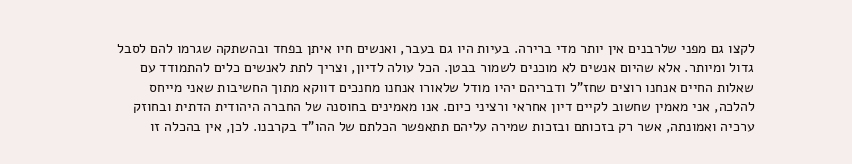לקצו גם מפני שלרבנים אין יותר מדי ברירה. בעיות היו גם בעבר, ואנשים חיו איתן בפחד ובהשתקה שגרמו להם לסבל גדול ומיותר. אלא שהיום אנשים לא מוכנים לשמור בבטן. הכל עולה לדיון, וצריך לתת לאנשים כלים להתמודד עם שאלות החיים אנחנו רוצים שחז"ל ודבריהם יהיו מודל שלאורו אנחנו מחנכים דווקא מתוך החשיבות שאני מייחס להלכה, אני מאמין שחשוב לקיים דיון אחראי ורציני כיום. אנו מאמינים בחוסנה של החברה היהודית הדתית ובחוזק ערכיה ואמונתה, אשר רק בזכותם ובזכות שמירה עליהם תתאפשר הכלתם של ההו"ד בקרבנו. לכן, אין בהכלה זו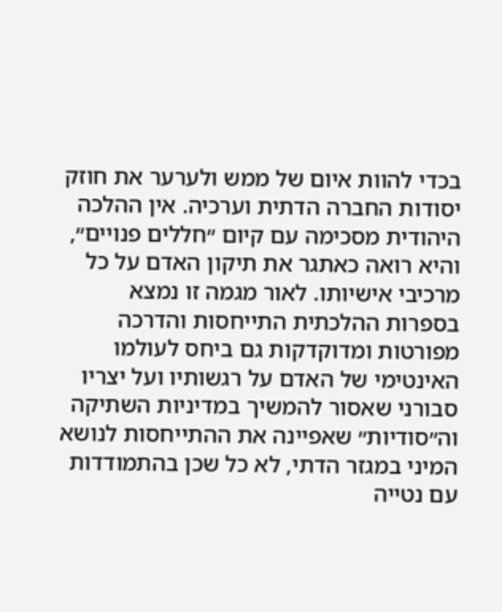בכדי להוות איום של ממש ולערער את חוזק יסודות החברה הדתית וערכיה. אין ההלכה היהודית מסכימה עם קיום ״חללים פנויים״, והיא רואה כאתגר את תיקון האדם על כל מרכיבי אישיותו. לאור מגמה זו נמצא בספרות ההלכתית התייחסות והדרכה מפורטות ומדוקדקות גם ביחס לעולמו האינטימי של האדם על רגשותיו ועל יצריו סבורני שאסור להמשיך במדיניות השתיקה וה״סודיות״ שאפיינה את ההתייחסות לנושא המיני במגזר הדתי, לא כל שכן בהתמודדות עם נטייה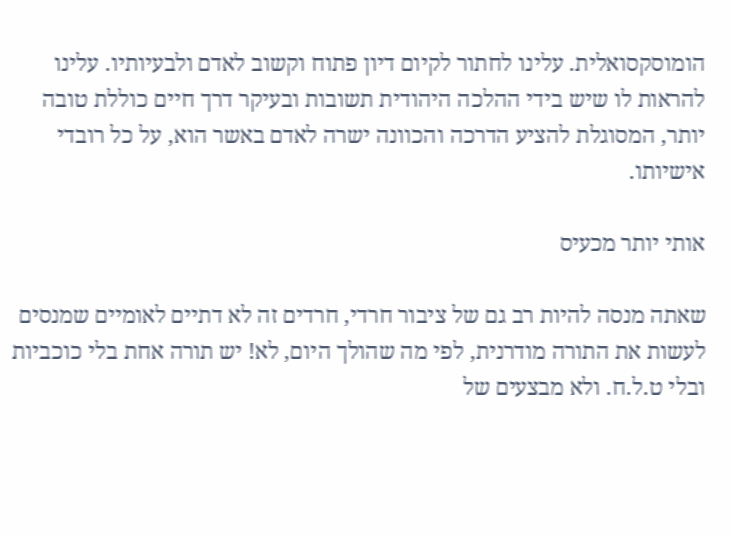הומוסקסואלית. עלינו לחתור לקיום דיון פתוח וקשוב לאדם ולבעיותיו. עלינו להראות לו שיש בידי ההלכה היהודית תשובות ובעיקר דרך חיים כוללת טובה יותר, המסוגלת להציע הדרכה והכוונה ישרה לאדם באשר הוא, על כל רובדי אישיותו.

אותי יותר מכעיס

שאתה מנסה להיות רב גם של ציבור חרדי, חרדים זה לא דתיים לאומיים שמנסים לעשות את התורה מודרנית, לפי מה שהולך היום, לא! יש תורה אחת בלי כוכביות ובלי ט.ל.ח. ולא מבצעים של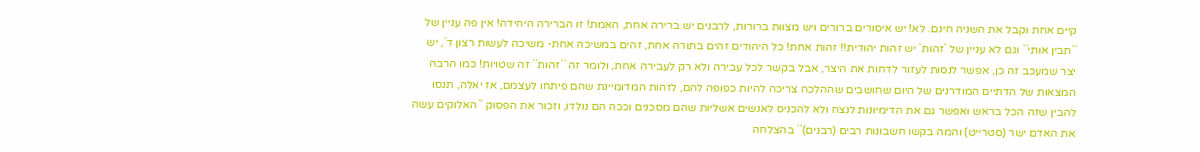קיים אחת וקבל את השניה חינם. לא! יש איסורים ברורים ויש מצוות ברורות, לרבנים יש ברירה אחת, האמת! זו הברירה היחידה! אין פה עניין של ``תבין אותי`` וגם לא עניין של `זהות` יש זהות יהודית!! זהות אחת! כל היהודים זהים בתורה אחת, זהים במשיכה אחת- משיכה לעשות רצון ד`, יש יצר שמעכב זה כן, אפשר לנסות לעזור לדחות את היצר, אבל בקשר לכל עבירה ולא רק לעבירה אחת, ולומר זה ``זהות`` זה שטויות! כמו הרבה המצאות של הדתיים המודרנים של היום שחושבים שההלכה צריכה להיות כפופה להם, לזהות המדומיינת שהם פיתחו לעצמם, אז יאלה, תנסו להבין שזה הכל בראש ואפשר גם את הדימיונות לנצח ולא להכניס לאנשים אשליות שהם מסכנים וככה הם נולדו, וזכור את הפסוק ``האלוקים עשה את האדם ישר (סטרייט) והמה בקשו חשבונות רבים (רבנים)`` בהצלחה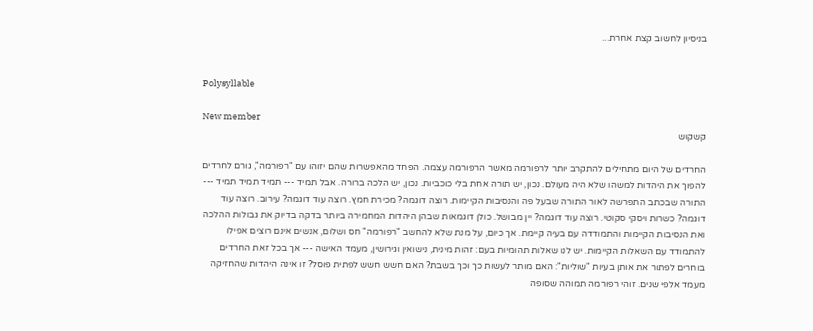בניסיון לחשוב קצת אחרת...


Polysyllable

New member
קשקוש

החרדים של היום מתחילים להתקרב יותר לרפורמה מאשר הרפורמה עצמה. הפחד מהאפשרות שהם יזוהו עם "רפורמה", גורם לחרדים להפוך את היהדות למשהו שלא היה מעולם. נכון, יש תורה אחת בלי כוכביות. נכון, יש הלכה ברורה. אבל תמיד --- תמיד תמיד תמיד --- התורה שבכתב התפרשה לאור התורה שבעל פה והנסיבות הקיימות. רוצה דוגמה? מכירת חמץ. רוצה עוד דוגמה? עירוב. רוצה עוד דוגמה? כשרות ויסקי סקוטי. רוצה עוד דוגמה? יין מבושל. כולן דוגמאות שבהן היהדות המחמירה ביותר בדקה בדיוק את גבולות ההלכה ואת הנסיבות הקיימות והתמודדה עם בעיה קיימת. אך כיום, על מנת שלא להחשב "רפורמה" חס ושלום, אנשים אינם רוצים אפילו להתמודד עם השאלות הקיימות. יש לנו שאלות תהומיות בעם: זהות מינית, נישואין וגירושין, מעמד האישה --- אך בכל זאת החרדים בוחרים לפתור את אותן בעיות "שוליות": האם מותר לעשות כך וכך בשבת? האם חשש חשש לפתית פוסל? זו אינה היהדות שהחזיקה מעמד אלפי שנים. זוהי רפורמה תמוהה שסופה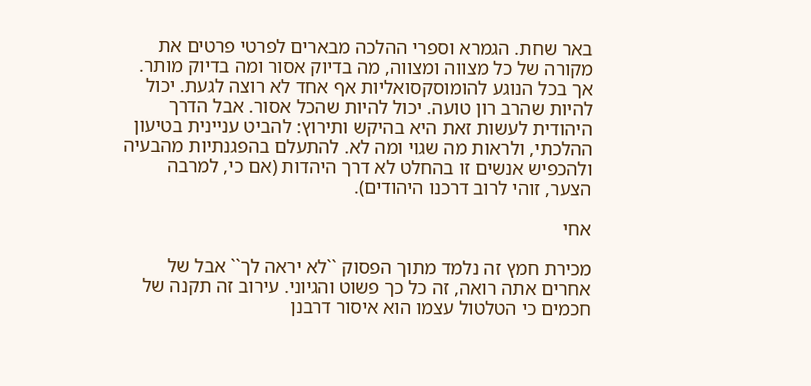באר שחת. הגמרא וספרי ההלכה מבארים לפרטי פרטים את מקורה של כל מצווה ומצווה, מה בדיוק אסור ומה בדיוק מותר. אך בכל הנוגע להומוסקסואליות אף אחד לא רוצה לגעת. יכול להיות שהרב רון טועה. יכול להיות שהכל אסור. אבל הדרך היהודית לעשות זאת היא בהיקש ותירוץ: להביט עניינית בטיעון ההלכתי, ולראות מה שגוי ומה לא. להתעלם בהפגנתיות מהבעיה ולהכפיש אנשים זו בהחלט לא דרך היהדות (אם כי, למרבה הצער, זוהי לרוב דרכנו היהודים).

אחי

מכירת חמץ זה נלמד מתוך הפסוק ``לא יראה לך`` אבל של אחרים אתה רואה, זה כל כך פשוט והגיוני. עירוב זה תקנה של חכמים כי הטלטול עצמו הוא איסור דרבנן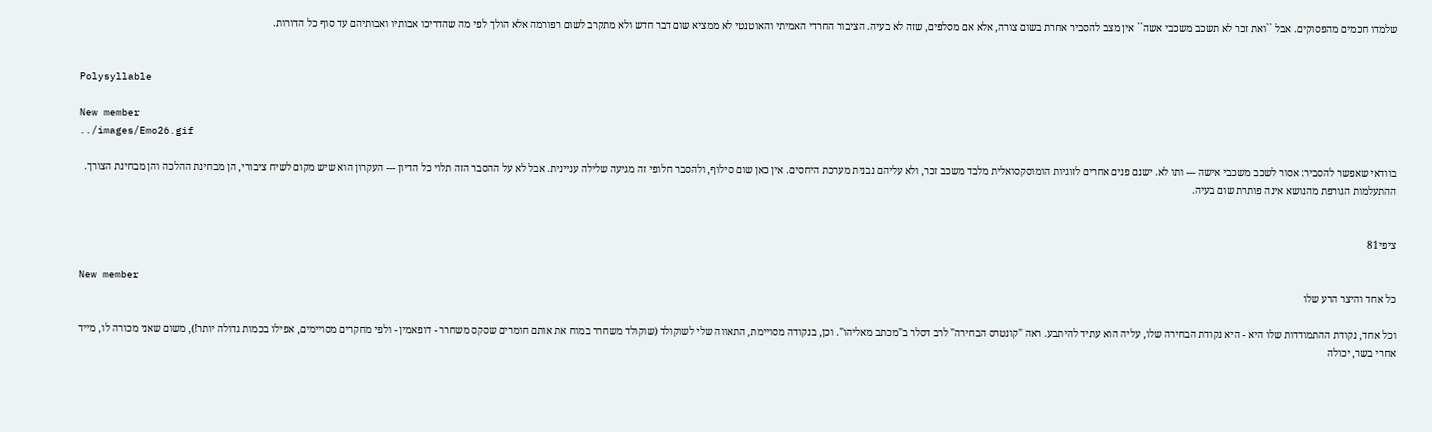שלמדו חכמים מהפסוקים. אבל ``ואת זכר לא תשכב משכבי אשה`` אין מצב להסביר אחרת בשום צורה, אלא אם מסלפים, שזה לא בעיה. הציבור החרדי האמיתי והאוטנטי לא ממציא שום דבר חדש ולא מתקרב לשום רפורמה אלא הולך לפי מה שהדריכו אבותיו ואבותיהם עד סוף כל הדורות.


Polysyllable

New member
../images/Emo26.gif

בוודאי שאפשר להסביר: אסור לשכב משכבי אישה --- ותו לא. ישנם פנים אחרים לזוגיות הומוסקסואלית מלבד משכב זכר, ולא עליהם נבנית מערכת היחסים. אין כאן שום סילוף, ולהסבר חלופי זה מגיעה שלילה עניינית. אבל לא על ההסבר הזה תלוי כל הדיון --- העקרון הוא שיש מקום לשיח ציבורי, הן מבחינת ההלכה והן מבחינת הצורך. ההתעלמות הגורפת מהנושא אינה פותרת שום בעיה.


ציפי81

New member
כל אחד והיצר הרע שלו

וכל אחד, נקודת ההתמודדות שלו היא - היא נקודת הבחירה שלו, עליה הוא עתיד להיתבע. ראה "קונטרס הבחירה" לרב דסלר ב"מכתב מאליהו". וכן, בנקודה מסויימת, התאווה שלי לשוקולד (שוקולד משחרר במוח את אותם חומרים שסקס משחרר - דופאמין - ולפי מחקרים מסויימים, אפילו בכמות גדולה יותר!), משום שאני מכורה לו, מייד אחרי בשר, יכולה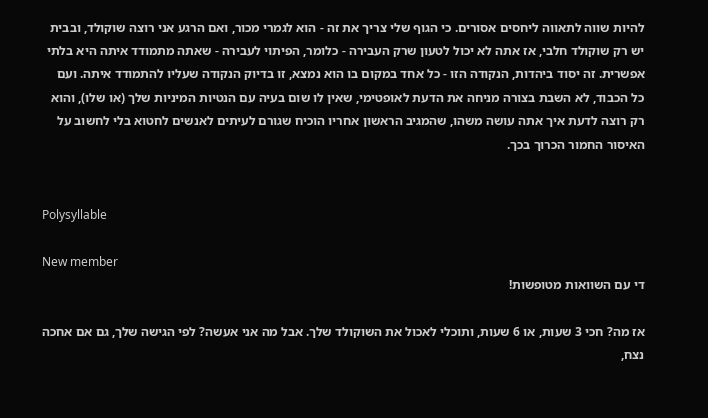להיות שווה לתאווה ליחסים אסורים. כי הגוף שלי צריך את זה - הוא לגמרי מכור, ואם הרגע אני רוצה שוקולד, ובבית יש רק שוקולד חלבי, אז אתה לא יכול לטעון שרק העבירה - כלומר, הפיתוי לעבירה - שאתה מתמודד איתה היא בלתי אפשרית. זה יסוד ביהדות, הנקודה הזו - כל אחד במקום בו הוא נמצא, זו בדיוק הנקודה שעליו להתמודד איתה. ועם כל הכבוד, לא השבת בצורה מניחה את הדעת לאופטימי, שאין לו שום בעיה עם הנטיות המיניות שלך (או שלו), והוא רק רוצה לדעת איך אתה עושה משהו, שהמגיב הראשון אחריו הוכיח שגורם לעיתים לאנשים לחטוא בלי לחשוב על האיסור החמור הכרוך בכך.


Polysyllable

New member
די עם השוואות מטופשות!

אז מה? חכי 3 שעות, או 6 שעות, ותוכלי לאכול את השוקולד שלך. אבל מה אני אעשה? לפי הגישה שלך, גם אם אחכה נצח,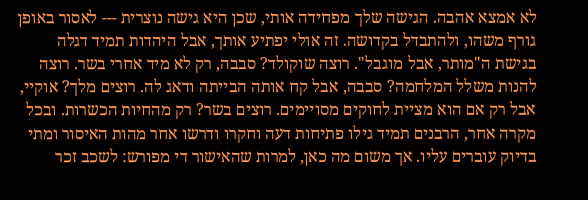לא אמצא אהבה. הגישה שלך מפחידה אותי, שכן היא גישה נוצרית --- לאסור באופן גורף משהו, ולהתבדל בקדושה. זה אולי יפתיע אותך, אבל היהדות תמיד דגלה בגישת ה"מותר, אבל מוגבל". רוצה שוקולד? סבבה, רק לא מיד אחרי בשר. רוצה להנות משלל המלחמה? סבבה, אבל קח אותה הבייתה ודאג לה. רוצים מלך? אוקיי, אבל רק אם הוא מציית לחוקים מסויימים. רוצים בשר? רק מהחיות הכשרות. ובכל מקרה אחר, הרבנים תמיד גילו פתיחות דעה וחקרו ודרשו אחר מהות האיסור ומתי בדיוק עוברים עליו. אך משום מה כאן, למרות שהאישור די מפורש: לשכב זכר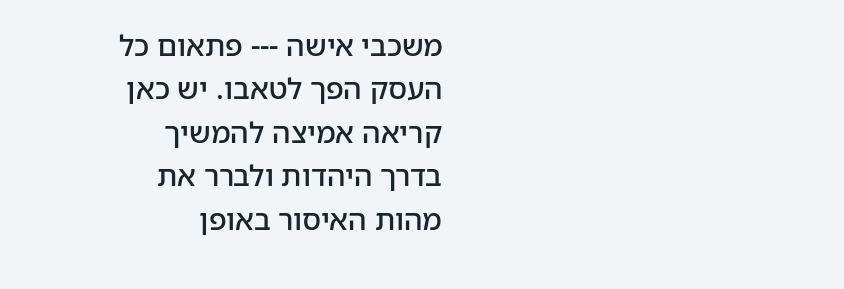משכבי אישה --- פתאום כל העסק הפך לטאבו. יש כאן קריאה אמיצה להמשיך בדרך היהדות ולברר את מהות האיסור באופן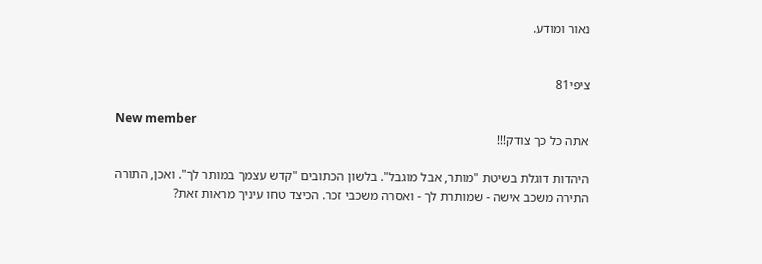נאור ומודע.


ציפי81

New member
אתה כל כך צודק!!!

היהדות דוגלת בשיטת "מותר, אבל מוגבל". בלשון הכתובים "קדש עצמך במותר לך". ואכן, התורה התירה משכב אישה - שמותרת לך - ואסרה משכבי זכר. הכיצד טחו עיניך מראות זאת?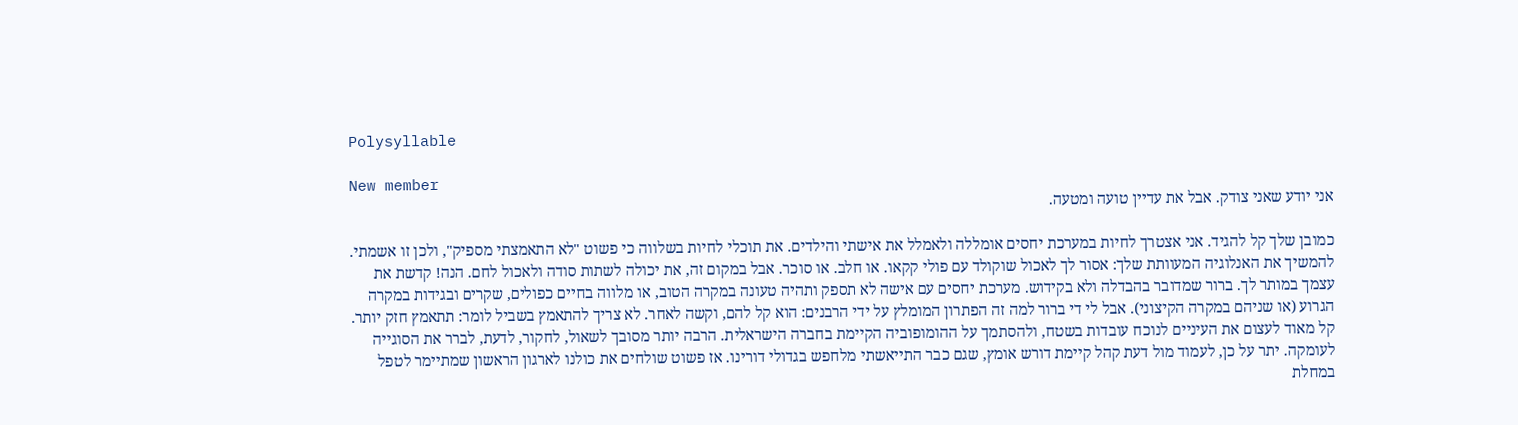Polysyllable

New member
אני יודע שאני צודק. אבל את עדיין טועה ומטעה.

כמובן שלך קל להגיד. אני אצטרך לחיות במערכת יחסים אומללה ולאמלל את אישתי והילדים. את תוכלי לחיות בשלווה כי פשוט "לא התאמצתי מספיק", ולכן זו אשמתי. להמשיך את האנלוגיה המעוותת שלך: אסור לך לאכול שוקולד עם פולי קקאו. או חלב. או סוכר. אבל במקום זה, את יכולה לשתות סודה ולאכול לחם. הנה! קדשת את עצמך במותר לך. ברור שמדובר בהבדלה ולא בקידוש. מערכת יחסים עם אישה לא תספק ותהיה טעונה במקרה הטוב, או מלווה בחיים כפולים, שקרים ובגידות במקרה הגרוע (או שניהם במקרה הקיצוני). אבל לי די ברור למה זה הפתרון המומלץ על ידי הרבנים: הוא קל להם, וקשה לאחר. לא צריך להתאמץ בשביל לומר: תתאמץ חזק יותר. קל מאוד לעצום את העיניים לנוכח עובדות בשטח, ולהסתמך על ההומופוביה הקיימת בחברה הישראלית. הרבה יותר מסובך לשאול, לחקור, לדעת, לברר את הסוגייה לעומקה. יתר על כן, לעמוד מול דעת קהל קיימת דורש אומץ, שגם כבר התייאשתי מלחפש בגדולי דורינו. אז פשוט שולחים את כולנו לארגון הראשון שמתיימר לטפל במחלת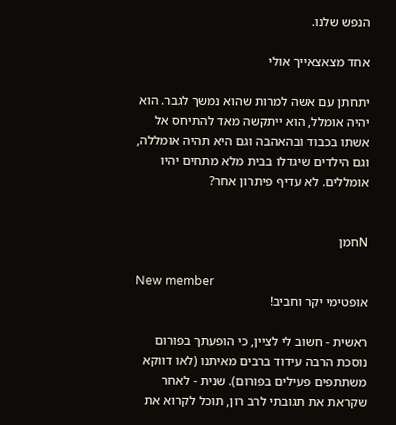הנפש שלנו.

אחד מצאצאייך אולי

יתחתן עם אשה למרות שהוא נמשך לגבר. הוא יהיה אומלל, הוא ייתקשה מאד להתיחס אל אשתו בכבוד ובהאהבה וגם היא תהיה אומללה, וגם הילדים שיגדלו בבית מלא מתחים יהיו אומללים. לא עדיף פיתרון אחר?


Nחמן

New member
אופטימי יקר וחביב!

ראשית - חשוב לי לציין, כי הופעתך בפורום נוסכת הרבה עידוד ברבים מאיתנו (לאו דווקא משתתפים פעילים בפורום). שנית - לאחר שקראת את תגובתי לרב רון, תוכל לקרוא את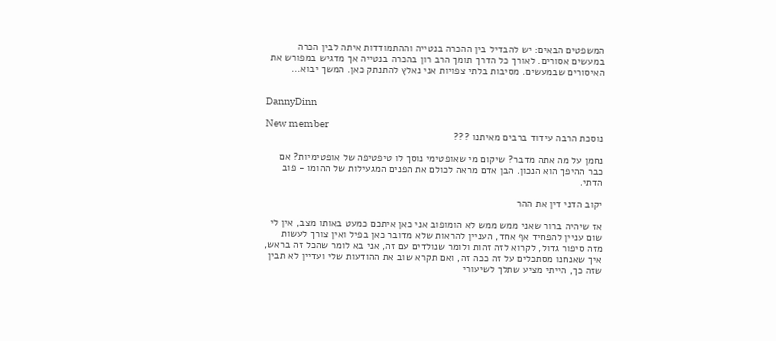המשפטים הבאים: יש להבדיל בין ההכרה בנטייה וההתמודדות איתה לבין הכרה במעשים אסורים. לאורך כל הדרך תומך הרב רון בהכרה בנטייה אך מדגיש במפורש את האיסורים שבמעשים. מסיבות בלתי צפויות אני נאלץ להתנתק כאן. המשך יבוא...


DannyDinn

New member
נוסכת הרבה עידוד ברבים מאיתנו ???

נחמן על מה אתה מדבר? שיקום מי שאופטימי נוסך לו טיפטיפה של אופטימיות? אם כבר ההיפך הוא הנכון. הבן אדם מראה לכולם את הפנים המגעילות של ההומו - פוב הדתי.

יקוב הדני דין את ההר

אז שיהיה ברור שאני ממש ממש לא הומופוב אני כאן איתכם כמעט באותו מצב, אין לי שום עניין להפחיד אף אחד, העניין להראות שלא מדובר כאן בפיל ואין צורך לעשות מזה סיפור גדול, לקרוא לזה זהות ולומר שנולדים עם זה, אני בא לומר שהכל זה בראש, איך שאנחנו מסתכלים על זה ככה זה, ואם תקרא שוב את ההודעות שלי ועדיין לא תבין שזה כך, הייתי מציע שתלך לשיעורי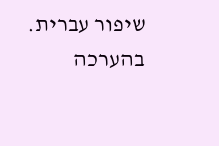שיפור עברית. בהערכה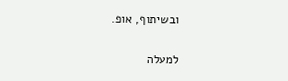ובשיתוף, אופ.

למעלה